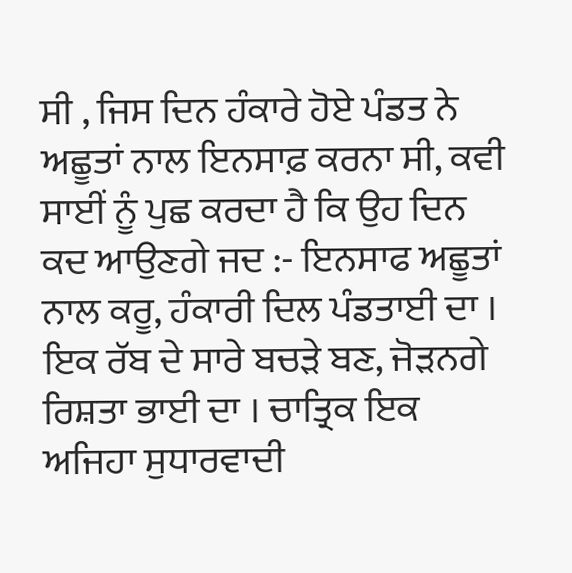ਸੀ , ਜਿਸ ਦਿਨ ਹੰਕਾਰੇ ਹੋਏ ਪੰਡਤ ਨੇ ਅਛੂਤਾਂ ਨਾਲ ਇਨਸਾਫ਼ ਕਰਨਾ ਸੀ, ਕਵੀ ਸਾਈਂ ਨੂੰ ਪੁਛ ਕਰਦਾ ਹੈ ਕਿ ਉਹ ਦਿਨ ਕਦ ਆਉਣਗੇ ਜਦ :- ਇਨਸਾਫ ਅਛੂਤਾਂ ਨਾਲ ਕਰੂ, ਹੰਕਾਰੀ ਦਿਲ ਪੰਡਤਾਈ ਦਾ । ਇਕ ਰੱਬ ਦੇ ਸਾਰੇ ਬਚੜੇ ਬਣ, ਜੋੜਨਗੇ ਰਿਸ਼ਤਾ ਭਾਈ ਦਾ । ਚਾਤ੍ਰਿਕ ਇਕ ਅਜਿਹਾ ਸੁਧਾਰਵਾਦੀ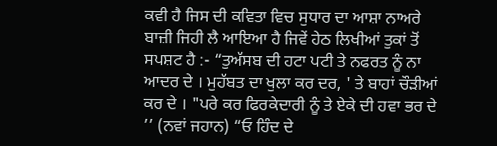ਕਵੀ ਹੈ ਜਿਸ ਦੀ ਕਵਿਤਾ ਵਿਚ ਸੁਧਾਰ ਦਾ ਆਸ਼ਾ ਨਾਅਰੇ ਬਾਜ਼ੀ ਜਿਹੀ ਲੈ ਆਇਆ ਹੈ ਜਿਵੇਂ ਹੇਠ ਲਿਖੀਆਂ ਤੁਕਾਂ ਤੋਂ ਸਪਸ਼ਟ ਹੈ :- “ਤੁਅੱਸਬ ਦੀ ਹਟਾ ਪਟੀ ਤੇ ਨਫਰਤ ਨੂੰ ਨਾ ਆਦਰ ਦੇ । ਮੁਹੱਬਤ ਦਾ ਖੁਲਾ ਕਰ ਦਰ, ' ਤੇ ਬਾਹਾਂ ਚੌੜੀਆਂ ਕਰ ਦੇ । "ਪਰੇ ਕਰ ਫਿਰਕੇਦਾਰੀ ਨੂੰ ਤੇ ਏਕੇ ਦੀ ਹਵਾ ਭਰ ਦੇ ’’ (ਨਵਾਂ ਜਹਾਨ) “ਓ ਹਿੰਦ ਦੇ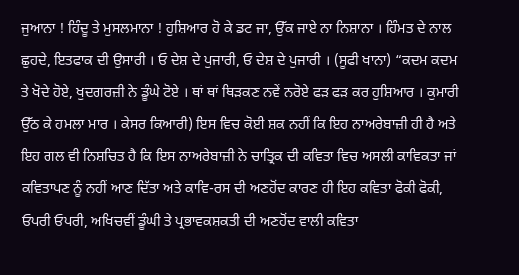ਜੁਆਨਾ ! ਹਿੰਦੂ ਤੇ ਮੁਸਲਮਾਨਾ ! ਹੁਸ਼ਿਆਰ ਹੋ ਕੇ ਡਟ ਜਾ, ਉੱਕ ਜਾਏ ਨਾ ਨਿਸ਼ਾਨਾ । ਹਿੰਮਤ ਦੇ ਨਾਲ ਛੁਹਦੇ, ਇਤਫਾਕ ਦੀ ਉਸਾਰੀ । ਓ ਦੇਸ਼ ਦੇ ਪੁਜਾਰੀ, ਓ ਦੇਸ਼ ਦੇ ਪੁਜਾਰੀ । (ਸੂਫੀ ਖਾਨਾ) “ਕਦਮ ਕਦਮ ਤੇ ਖੋਦੇ ਹੋਏ, ਖੁਦਗਰਜ਼ੀ ਨੇ ਡੂੰਘੇ ਟੋਏ । ਥਾਂ ਥਾਂ ਥਿੜਕਣ ਨਵੇਂ ਨਰੋਏ ਫੜ ਫੜ ਕਰ ਹੁਸ਼ਿਆਰ । ਕੁਮਾਰੀ ਉੱਠ ਕੇ ਹਮਲਾ ਮਾਰ । ਕੇਸਰ ਕਿਆਰੀ) ਇਸ ਵਿਚ ਕੋਈ ਸ਼ਕ ਨਹੀਂ ਕਿ ਇਹ ਨਾਅਰੇਬਾਜ਼ੀ ਹੀ ਹੈ ਅਤੇ ਇਹ ਗਲ ਵੀ ਨਿਸ਼ਚਿਤ ਹੈ ਕਿ ਇਸ ਨਾਅਰੇਬਾਜ਼ੀ ਨੇ ਚਾਤ੍ਰਿਕ ਦੀ ਕਵਿਤਾ ਵਿਚ ਅਸਲੀ ਕਾਵਿਕਤਾ ਜਾਂ ਕਵਿਤਾਪਣ ਨੂੰ ਨਹੀਂ ਆਣ ਦਿੱਤਾ ਅਤੇ ਕਾਵਿ-ਰਸ ਦੀ ਅਣਹੋਂਦ ਕਾਰਣ ਹੀ ਇਹ ਕਵਿਤਾ ਫੋਕੀ ਫੋਕੀ, ਓਪਰੀ ਓਪਰੀ, ਅਖਿਚਵੀਂ ਡੂੰਘੀ ਤੇ ਪ੍ਰਭਾਵਕਸ਼ਕਤੀ ਦੀ ਅਣਹੋਂਦ ਵਾਲੀ ਕਵਿਤਾ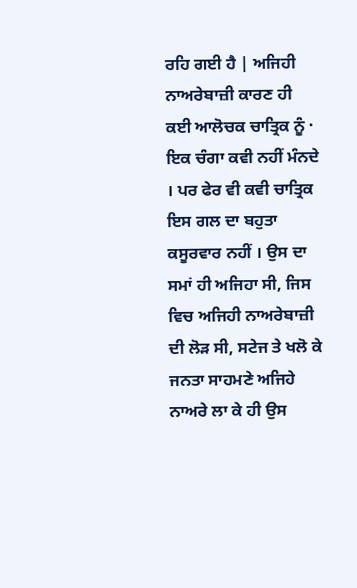ਰਹਿ ਗਈ ਹੈ | ਅਜਿਹੀ ਨਾਅਰੇਬਾਜ਼ੀ ਕਾਰਣ ਹੀ ਕਈ ਆਲੋਚਕ ਚਾਤ੍ਰਿਕ ਨੂੰ · ਇਕ ਚੰਗਾ ਕਵੀ ਨਹੀਂ ਮੰਨਦੇ । ਪਰ ਫੇਰ ਵੀ ਕਵੀ ਚਾਤ੍ਰਿਕ ਇਸ ਗਲ ਦਾ ਬਹੁਤਾ ਕਸੂਰਵਾਰ ਨਹੀਂ । ਉਸ ਦਾ ਸਮਾਂ ਹੀ ਅਜਿਹਾ ਸੀ, ਜਿਸ ਵਿਚ ਅਜਿਹੀ ਨਾਅਰੇਬਾਜ਼ੀ ਦੀ ਲੋੜ ਸੀ, ਸਟੇਜ ਤੇ ਖਲੋ ਕੇ ਜਨਤਾ ਸਾਹਮਣੇ ਅਜਿਹੇ ਨਾਅਰੇ ਲਾ ਕੇ ਹੀ ਉਸ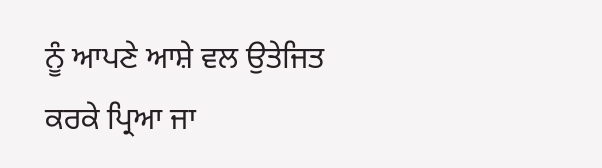ਨੂੰ ਆਪਣੇ ਆਸ਼ੇ ਵਲ ਉਤੇਜਿਤ ਕਰਕੇ ਪ੍ਰਿਆ ਜਾ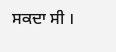ਸਕਦਾ ਸੀ ।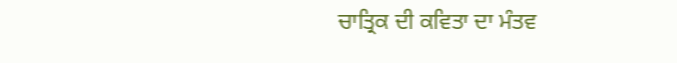ਚਾਤ੍ਰਿਕ ਦੀ ਕਵਿਤਾ ਦਾ ਮੰਤਵ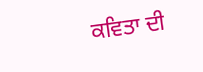ਕਵਿਤਾ ਦੀ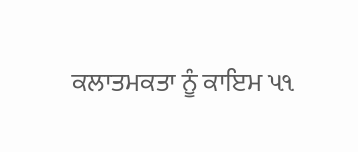ਕਲਾਤਮਕਤਾ ਨੂੰ ਕਾਇਮ પ૧